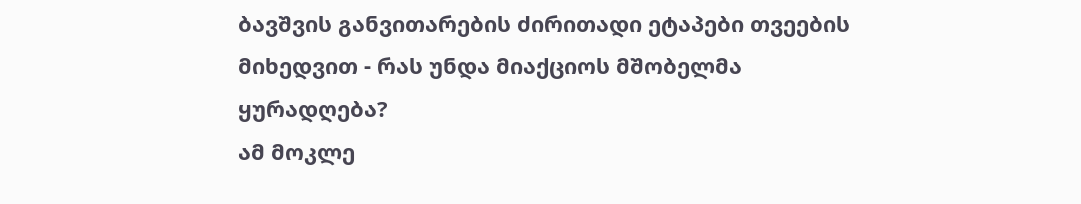ბავშვის განვითარების ძირითადი ეტაპები თვეების მიხედვით - რას უნდა მიაქციოს მშობელმა ყურადღება?
ამ მოკლე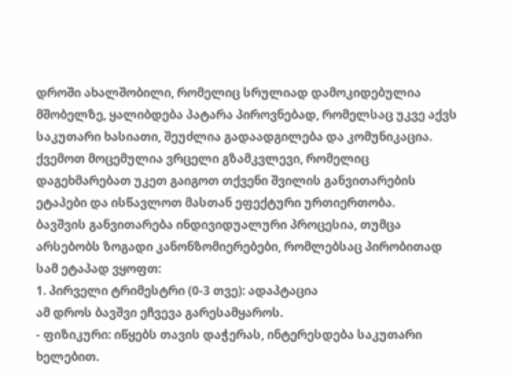დროში ახალშობილი, რომელიც სრულიად დამოკიდებულია მშობელზე, ყალიბდება პატარა პიროვნებად, რომელსაც უკვე აქვს საკუთარი ხასიათი, შეუძლია გადაადგილება და კომუნიკაცია.
ქვემოთ მოცემულია ვრცელი გზამკვლევი, რომელიც დაგეხმარებათ უკეთ გაიგოთ თქვენი შვილის განვითარების ეტაპები და ისწავლოთ მასთან ეფექტური ურთიერთობა.
ბავშვის განვითარება ინდივიდუალური პროცესია, თუმცა არსებობს ზოგადი კანონზომიერებები, რომლებსაც პირობითად სამ ეტაპად ვყოფთ:
1. პირველი ტრიმესტრი (0-3 თვე): ადაპტაცია
ამ დროს ბავშვი ეჩვევა გარესამყაროს.
- ფიზიკური: იწყებს თავის დაჭერას, ინტერესდება საკუთარი ხელებით.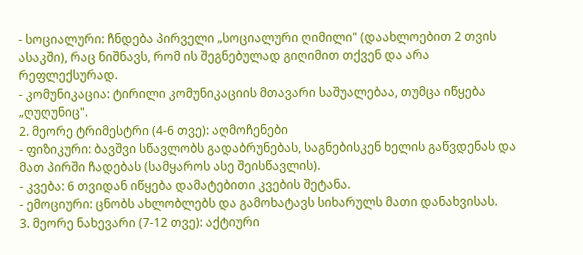- სოციალური: ჩნდება პირველი „სოციალური ღიმილი" (დაახლოებით 2 თვის ასაკში), რაც ნიშნავს, რომ ის შეგნებულად გიღიმით თქვენ და არა რეფლექსურად.
- კომუნიკაცია: ტირილი კომუნიკაციის მთავარი საშუალებაა, თუმცა იწყება „ღუღუნიც".
2. მეორე ტრიმესტრი (4-6 თვე): აღმოჩენები
- ფიზიკური: ბავშვი სწავლობს გადაბრუნებას, საგნებისკენ ხელის გაწვდენას და მათ პირში ჩადებას (სამყაროს ასე შეისწავლის).
- კვება: 6 თვიდან იწყება დამატებითი კვების შეტანა.
- ემოციური: ცნობს ახლობლებს და გამოხატავს სიხარულს მათი დანახვისას.
3. მეორე ნახევარი (7-12 თვე): აქტიური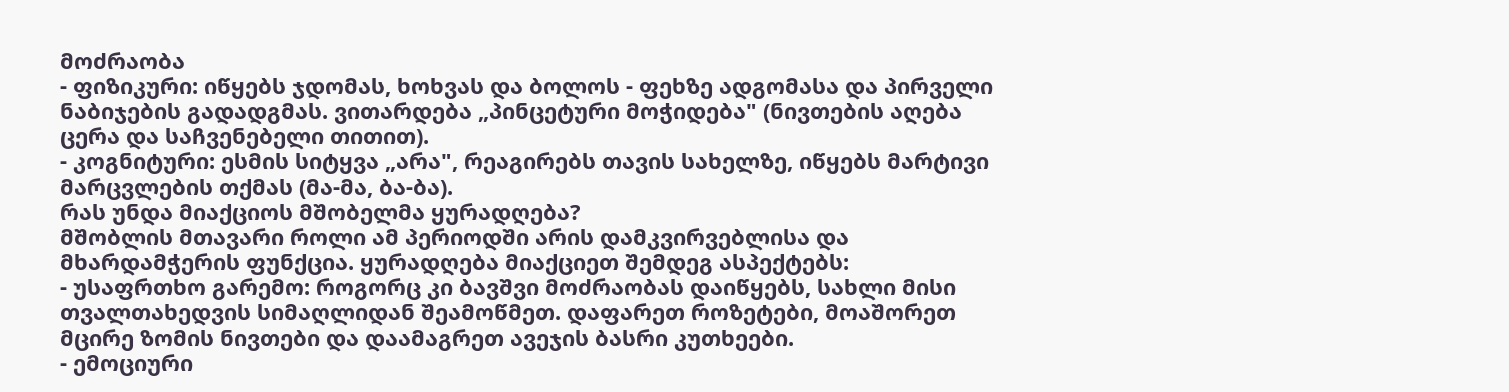მოძრაობა
- ფიზიკური: იწყებს ჯდომას, ხოხვას და ბოლოს - ფეხზე ადგომასა და პირველი ნაბიჯების გადადგმას. ვითარდება „პინცეტური მოჭიდება" (ნივთების აღება ცერა და საჩვენებელი თითით).
- კოგნიტური: ესმის სიტყვა „არა", რეაგირებს თავის სახელზე, იწყებს მარტივი მარცვლების თქმას (მა-მა, ბა-ბა).
რას უნდა მიაქციოს მშობელმა ყურადღება?
მშობლის მთავარი როლი ამ პერიოდში არის დამკვირვებლისა და მხარდამჭერის ფუნქცია. ყურადღება მიაქციეთ შემდეგ ასპექტებს:
- უსაფრთხო გარემო: როგორც კი ბავშვი მოძრაობას დაიწყებს, სახლი მისი თვალთახედვის სიმაღლიდან შეამოწმეთ. დაფარეთ როზეტები, მოაშორეთ მცირე ზომის ნივთები და დაამაგრეთ ავეჯის ბასრი კუთხეები.
- ემოციური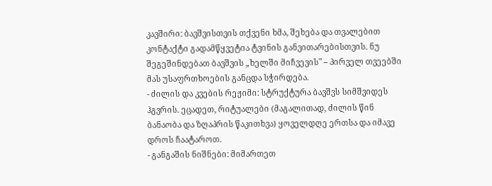კავშირი: ბავშვისთვის თქვენი ხმა, შეხება და თვალებით კონტაქტი გადამწყვეტია ტვინის განვითარებისთვის. ნუ შეგეშინდებათ ბავშვის „ხელში მიჩვევის" – პირველ თვეებში მას უსაფრთხოების განცდა სჭირდება.
- ძილის და კვების რეჟიმი: სტრუქტურა ბავშვს სიმშვიდეს ჰგვრის. ეცადეთ, რიტუალები (მაგალითად, ძილის წინ ბანაობა და ზღაპრის წაკითხვა) ყოველდღე ერთსა და იმავე დროს ჩაატაროთ.
- განგაშის ნიშნები: მიმართეთ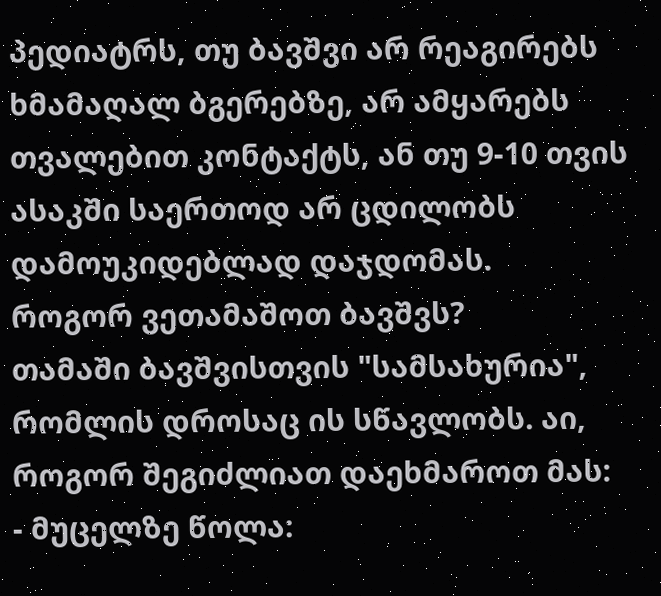პედიატრს, თუ ბავშვი არ რეაგირებს ხმამაღალ ბგერებზე, არ ამყარებს თვალებით კონტაქტს, ან თუ 9-10 თვის ასაკში საერთოდ არ ცდილობს დამოუკიდებლად დაჯდომას.
როგორ ვეთამაშოთ ბავშვს?
თამაში ბავშვისთვის "სამსახურია", რომლის დროსაც ის სწავლობს. აი, როგორ შეგიძლიათ დაეხმაროთ მას:
- მუცელზე წოლა: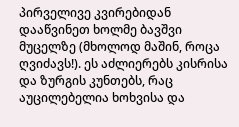პირველივე კვირებიდან დააწვინეთ ხოლმე ბავშვი მუცელზე (მხოლოდ მაშინ, როცა ღვიძავს!). ეს აძლიერებს კისრისა და ზურგის კუნთებს, რაც აუცილებელია ხოხვისა და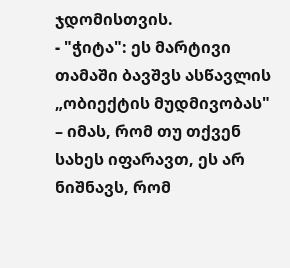ჯდომისთვის.
- "ჭიტა": ეს მარტივი თამაში ბავშვს ასწავლის „ობიექტის მუდმივობას" – იმას, რომ თუ თქვენ სახეს იფარავთ, ეს არ ნიშნავს, რომ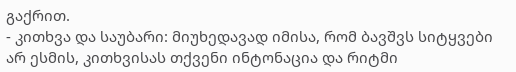გაქრით.
- კითხვა და საუბარი: მიუხედავად იმისა, რომ ბავშვს სიტყვები არ ესმის, კითხვისას თქვენი ინტონაცია და რიტმი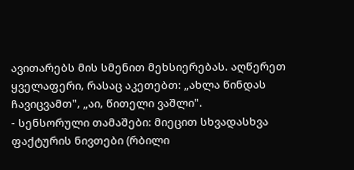ავითარებს მის სმენით მეხსიერებას. აღწერეთ ყველაფერი, რასაც აკეთებთ: „ახლა წინდას ჩავიცვამთ", „აი, წითელი ვაშლი".
- სენსორული თამაშები: მიეცით სხვადასხვა ფაქტურის ნივთები (რბილი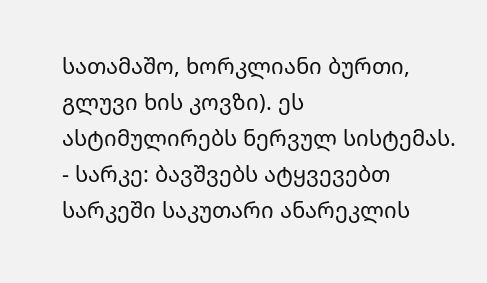სათამაშო, ხორკლიანი ბურთი, გლუვი ხის კოვზი). ეს ასტიმულირებს ნერვულ სისტემას.
- სარკე: ბავშვებს ატყვევებთ სარკეში საკუთარი ანარეკლის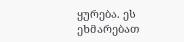ყურება. ეს ეხმარებათ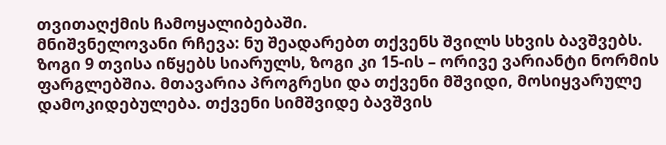თვითაღქმის ჩამოყალიბებაში.
მნიშვნელოვანი რჩევა: ნუ შეადარებთ თქვენს შვილს სხვის ბავშვებს. ზოგი 9 თვისა იწყებს სიარულს, ზოგი კი 15-ის – ორივე ვარიანტი ნორმის ფარგლებშია. მთავარია პროგრესი და თქვენი მშვიდი, მოსიყვარულე დამოკიდებულება. თქვენი სიმშვიდე ბავშვის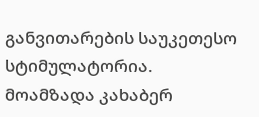განვითარების საუკეთესო სტიმულატორია.
მოამზადა კახაბერ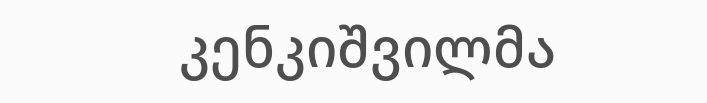კენკიშვილმა